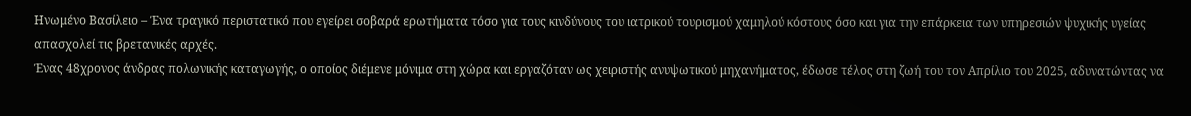Ηνωμένο Βασίλειο – Ένα τραγικό περιστατικό που εγείρει σοβαρά ερωτήματα τόσο για τους κινδύνους του ιατρικού τουρισμού χαμηλού κόστους όσο και για την επάρκεια των υπηρεσιών ψυχικής υγείας απασχολεί τις βρετανικές αρχές.
Ένας 48χρονος άνδρας πολωνικής καταγωγής, ο οποίος διέμενε μόνιμα στη χώρα και εργαζόταν ως χειριστής ανυψωτικού μηχανήματος, έδωσε τέλος στη ζωή του τον Απρίλιο του 2025, αδυνατώντας να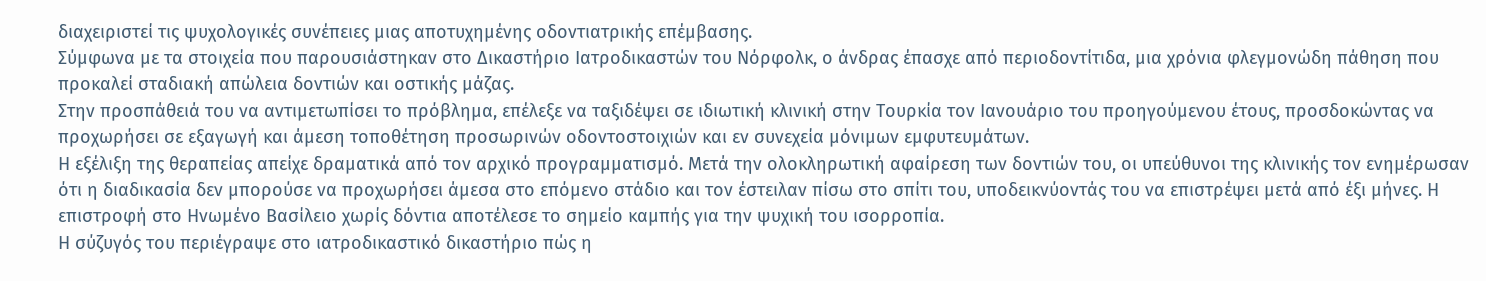διαχειριστεί τις ψυχολογικές συνέπειες μιας αποτυχημένης οδοντιατρικής επέμβασης.
Σύμφωνα με τα στοιχεία που παρουσιάστηκαν στο Δικαστήριο Ιατροδικαστών του Νόρφολκ, ο άνδρας έπασχε από περιοδοντίτιδα, μια χρόνια φλεγμονώδη πάθηση που προκαλεί σταδιακή απώλεια δοντιών και οστικής μάζας.
Στην προσπάθειά του να αντιμετωπίσει το πρόβλημα, επέλεξε να ταξιδέψει σε ιδιωτική κλινική στην Τουρκία τον Ιανουάριο του προηγούμενου έτους, προσδοκώντας να προχωρήσει σε εξαγωγή και άμεση τοποθέτηση προσωρινών οδοντοστοιχιών και εν συνεχεία μόνιμων εμφυτευμάτων.
Η εξέλιξη της θεραπείας απείχε δραματικά από τον αρχικό προγραμματισμό. Μετά την ολοκληρωτική αφαίρεση των δοντιών του, οι υπεύθυνοι της κλινικής τον ενημέρωσαν ότι η διαδικασία δεν μπορούσε να προχωρήσει άμεσα στο επόμενο στάδιο και τον έστειλαν πίσω στο σπίτι του, υποδεικνύοντάς του να επιστρέψει μετά από έξι μήνες. Η επιστροφή στο Ηνωμένο Βασίλειο χωρίς δόντια αποτέλεσε το σημείο καμπής για την ψυχική του ισορροπία.
Η σύζυγός του περιέγραψε στο ιατροδικαστικό δικαστήριο πώς η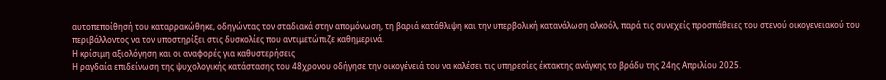αυτοπεποίθησή του καταρρακώθηκε, οδηγώντας τον σταδιακά στην απομόνωση, τη βαριά κατάθλιψη και την υπερβολική κατανάλωση αλκοόλ, παρά τις συνεχείς προσπάθειες του στενού οικογενειακού του περιβάλλοντος να τον υποστηρίξει στις δυσκολίες που αντιμετώπιζε καθημερινά.
Η κρίσιμη αξιολόγηση και οι αναφορές για καθυστερήσεις
Η ραγδαία επιδείνωση της ψυχολογικής κατάστασης του 48χρονου οδήγησε την οικογένειά του να καλέσει τις υπηρεσίες έκτακτης ανάγκης το βράδυ της 24ης Απριλίου 2025.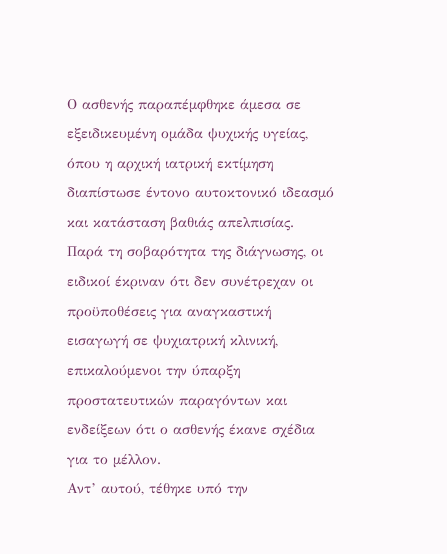Ο ασθενής παραπέμφθηκε άμεσα σε εξειδικευμένη ομάδα ψυχικής υγείας, όπου η αρχική ιατρική εκτίμηση διαπίστωσε έντονο αυτοκτονικό ιδεασμό και κατάσταση βαθιάς απελπισίας.
Παρά τη σοβαρότητα της διάγνωσης, οι ειδικοί έκριναν ότι δεν συνέτρεχαν οι προϋποθέσεις για αναγκαστική εισαγωγή σε ψυχιατρική κλινική, επικαλούμενοι την ύπαρξη προστατευτικών παραγόντων και ενδείξεων ότι ο ασθενής έκανε σχέδια για το μέλλον.
Αντ’ αυτού, τέθηκε υπό την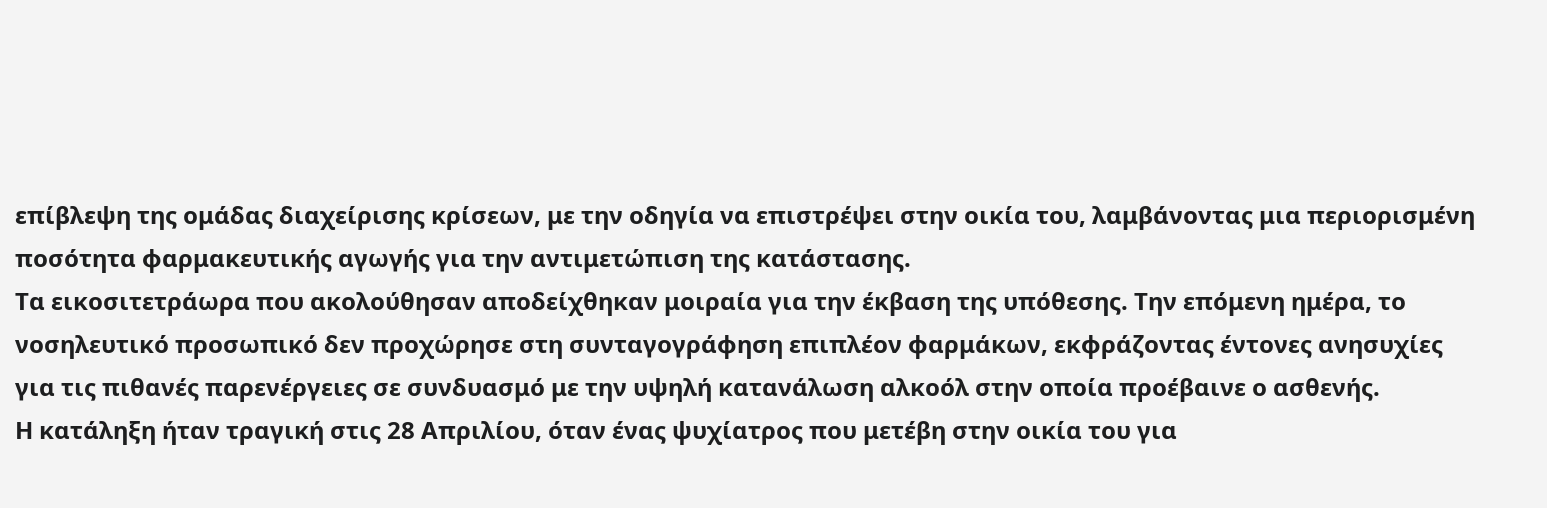επίβλεψη της ομάδας διαχείρισης κρίσεων, με την οδηγία να επιστρέψει στην οικία του, λαμβάνοντας μια περιορισμένη ποσότητα φαρμακευτικής αγωγής για την αντιμετώπιση της κατάστασης.
Τα εικοσιτετράωρα που ακολούθησαν αποδείχθηκαν μοιραία για την έκβαση της υπόθεσης. Την επόμενη ημέρα, το νοσηλευτικό προσωπικό δεν προχώρησε στη συνταγογράφηση επιπλέον φαρμάκων, εκφράζοντας έντονες ανησυχίες για τις πιθανές παρενέργειες σε συνδυασμό με την υψηλή κατανάλωση αλκοόλ στην οποία προέβαινε ο ασθενής.
Η κατάληξη ήταν τραγική στις 28 Απριλίου, όταν ένας ψυχίατρος που μετέβη στην οικία του για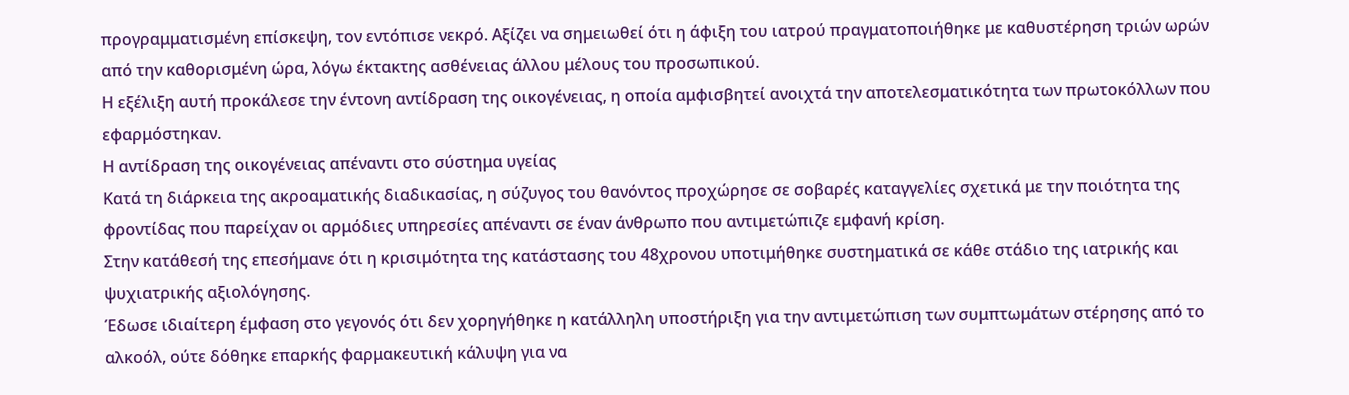προγραμματισμένη επίσκεψη, τον εντόπισε νεκρό. Αξίζει να σημειωθεί ότι η άφιξη του ιατρού πραγματοποιήθηκε με καθυστέρηση τριών ωρών από την καθορισμένη ώρα, λόγω έκτακτης ασθένειας άλλου μέλους του προσωπικού.
Η εξέλιξη αυτή προκάλεσε την έντονη αντίδραση της οικογένειας, η οποία αμφισβητεί ανοιχτά την αποτελεσματικότητα των πρωτοκόλλων που εφαρμόστηκαν.
Η αντίδραση της οικογένειας απέναντι στο σύστημα υγείας
Κατά τη διάρκεια της ακροαματικής διαδικασίας, η σύζυγος του θανόντος προχώρησε σε σοβαρές καταγγελίες σχετικά με την ποιότητα της φροντίδας που παρείχαν οι αρμόδιες υπηρεσίες απέναντι σε έναν άνθρωπο που αντιμετώπιζε εμφανή κρίση.
Στην κατάθεσή της επεσήμανε ότι η κρισιμότητα της κατάστασης του 48χρονου υποτιμήθηκε συστηματικά σε κάθε στάδιο της ιατρικής και ψυχιατρικής αξιολόγησης.
Έδωσε ιδιαίτερη έμφαση στο γεγονός ότι δεν χορηγήθηκε η κατάλληλη υποστήριξη για την αντιμετώπιση των συμπτωμάτων στέρησης από το αλκοόλ, ούτε δόθηκε επαρκής φαρμακευτική κάλυψη για να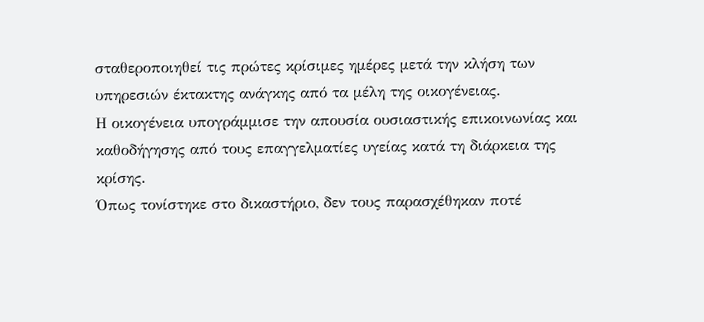σταθεροποιηθεί τις πρώτες κρίσιμες ημέρες μετά την κλήση των υπηρεσιών έκτακτης ανάγκης από τα μέλη της οικογένειας.
Η οικογένεια υπογράμμισε την απουσία ουσιαστικής επικοινωνίας και καθοδήγησης από τους επαγγελματίες υγείας κατά τη διάρκεια της κρίσης.
Όπως τονίστηκε στο δικαστήριο, δεν τους παρασχέθηκαν ποτέ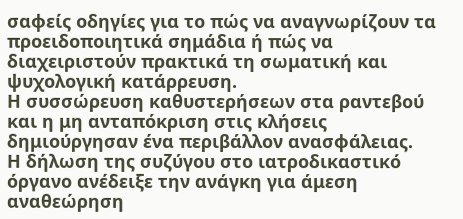σαφείς οδηγίες για το πώς να αναγνωρίζουν τα προειδοποιητικά σημάδια ή πώς να διαχειριστούν πρακτικά τη σωματική και ψυχολογική κατάρρευση.
Η συσσώρευση καθυστερήσεων στα ραντεβού και η μη ανταπόκριση στις κλήσεις δημιούργησαν ένα περιβάλλον ανασφάλειας.
Η δήλωση της συζύγου στο ιατροδικαστικό όργανο ανέδειξε την ανάγκη για άμεση αναθεώρηση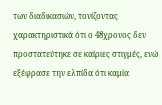των διαδικασιών, τονίζοντας χαρακτηριστικά ότι ο 48χρονος δεν προστατεύτηκε σε καίριες στιγμές, ενώ εξέφρασε την ελπίδα ότι καμία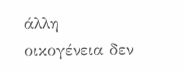άλλη οικογένεια δεν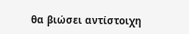θα βιώσει αντίστοιχη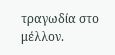τραγωδία στο μέλλον.